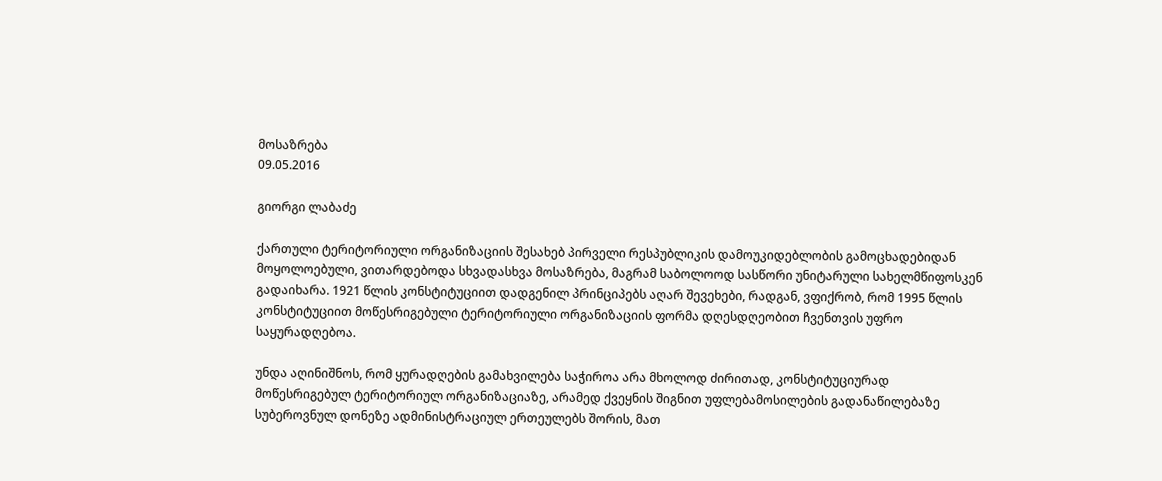მოსაზრება
09.05.2016

გიორგი ლაბაძე

ქართული ტერიტორიული ორგანიზაციის შესახებ პირველი რესპუბლიკის დამოუკიდებლობის გამოცხადებიდან მოყოლოებული, ვითარდებოდა სხვადასხვა მოსაზრება, მაგრამ საბოლოოდ სასწორი უნიტარული სახელმწიფოსკენ გადაიხარა. 1921 წლის კონსტიტუციით დადგენილ პრინციპებს აღარ შევეხები, რადგან, ვფიქრობ, რომ 1995 წლის კონსტიტუციით მოწესრიგებული ტერიტორიული ორგანიზაციის ფორმა დღესდღეობით ჩვენთვის უფრო საყურადღებოა.

უნდა აღინიშნოს, რომ ყურადღების გამახვილება საჭიროა არა მხოლოდ ძირითად, კონსტიტუციურად მოწესრიგებულ ტერიტორიულ ორგანიზაციაზე, არამედ ქვეყნის შიგნით უფლებამოსილების გადანაწილებაზე სუბეროვნულ დონეზე ადმინისტრაციულ ერთეულებს შორის, მათ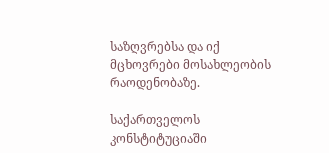საზღვრებსა და იქ მცხოვრები მოსახლეობის რაოდენობაზე.

საქართველოს კონსტიტუციაში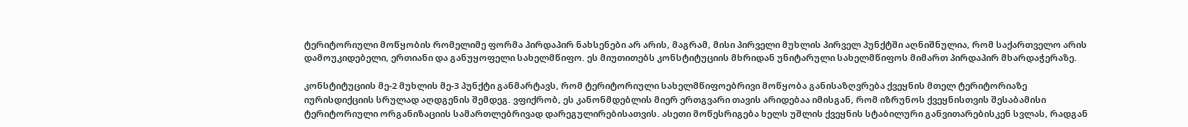ტერიტორიული მოწყობის რომელიმე ფორმა პირდაპირ ნახსენები არ არის, მაგრამ, მისი პირველი მუხლის პირველ პუნქტში აღნიშნულია, რომ საქართველო არის დამოუკიდებელი, ერთიანი და განუყოფელი სახელმწიფო. ეს მიუთითებს კონსტიტუციის მხრიდან უნიტარული სახელმწიფოს მიმართ პირდაპირ მხარდაჭერაზე.

კონსტიტუციის მე-2 მუხლის მე-3 პუნქტი განმარტავს, რომ ტერიტორიული სახელმწიფოებრივი მოწყობა განისაზღვრება ქვეყნის მთელ ტერიტორიაზე იურისდიქციის სრულად აღდგენის შემდეგ. ვფიქრობ, ეს კანონმდებლის მიერ ერთგვარი თავის არიდებაა იმისგან, რომ იზრუნოს ქვეყნისთვის შესაბამისი ტერიტორიული ორგანიზაციის სამართლებრივად დარეგულირებისათვის. ასეთი მოწესრიგება ხელს უშლის ქვეყნის სტაბილური განვითარებისკენ სვლას, რადგან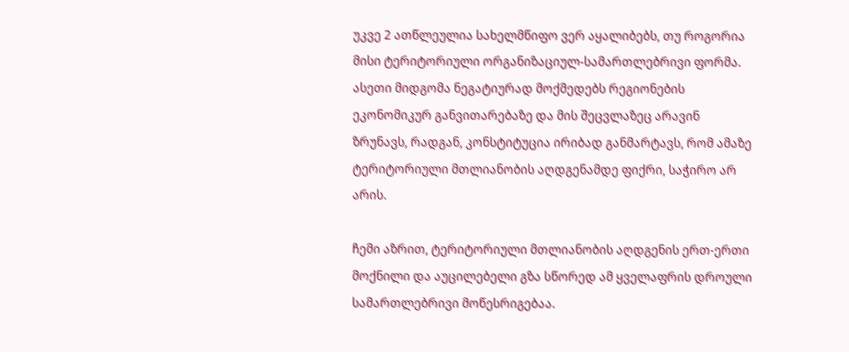უკვე 2 ათწლეულია სახელმწიფო ვერ აყალიბებს, თუ როგორია მისი ტერიტორიული ორგანიზაციულ-სამართლებრივი ფორმა. ასეთი მიდგომა ნეგატიურად მოქმედებს რეგიონების ეკონომიკურ განვითარებაზე და მის შეცვლაზეც არავინ ზრუნავს, რადგან, კონსტიტუცია ირიბად განმარტავს, რომ ამაზე ტერიტორიული მთლიანობის აღდგენამდე ფიქრი, საჭირო არ არის.

ჩემი აზრით, ტერიტორიული მთლიანობის აღდგენის ერთ-ერთი მოქნილი და აუცილებელი გზა სწორედ ამ ყველაფრის დროული სამართლებრივი მოწესრიგებაა.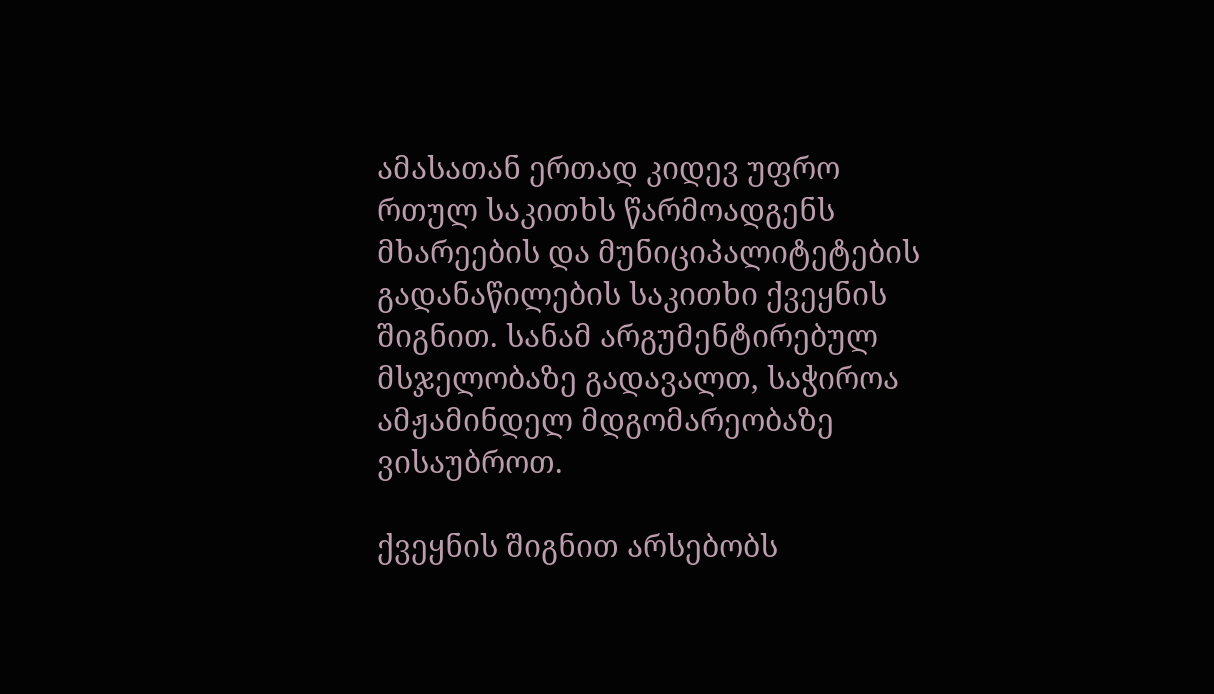ამასათან ერთად კიდევ უფრო რთულ საკითხს წარმოადგენს მხარეების და მუნიციპალიტეტების გადანაწილების საკითხი ქვეყნის შიგნით. სანამ არგუმენტირებულ მსჯელობაზე გადავალთ, საჭიროა ამჟამინდელ მდგომარეობაზე ვისაუბროთ.

ქვეყნის შიგნით არსებობს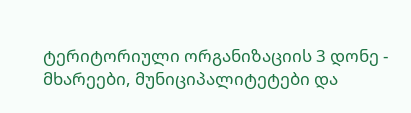ტერიტორიული ორგანიზაციის 3 დონე - მხარეები, მუნიციპალიტეტები და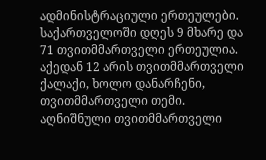ადმინისტრაციული ერთეულები. საქართველოში დღეს 9 მხარე და 71 თვითმმართველი ერთეულია. აქედან 12 არის თვითმმართველი ქალაქი, ხოლო დანარჩენი, თვითმმართველი თემი. აღნიშნული თვითმმართველი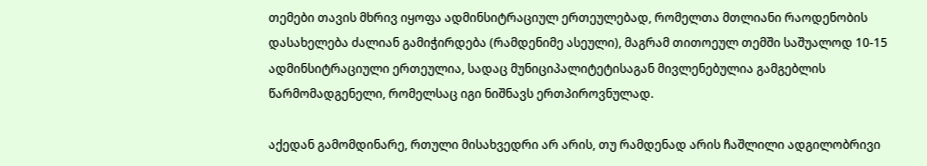თემები თავის მხრივ იყოფა ადმინსიტრაციულ ერთეულებად, რომელთა მთლიანი რაოდენობის დასახელება ძალიან გამიჭირდება (რამდენიმე ასეული), მაგრამ თითოეულ თემში საშუალოდ 10-15 ადმინსიტრაციული ერთეულია, სადაც მუნიციპალიტეტისაგან მივლენებულია გამგებლის წარმომადგენელი, რომელსაც იგი ნიშნავს ერთპიროვნულად.

აქედან გამომდინარე, რთული მისახვედრი არ არის, თუ რამდენად არის ჩაშლილი ადგილობრივი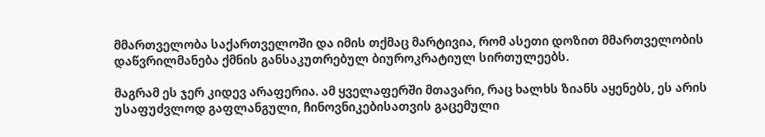მმართველობა საქართველოში და იმის თქმაც მარტივია, რომ ასეთი დოზით მმართველობის დაწვრილმანება ქმნის განსაკუთრებულ ბიუროკრატიულ სირთულეებს.

მაგრამ ეს ჯერ კიდევ არაფერია. ამ ყველაფერში მთავარი, რაც ხალხს ზიანს აყენებს, ეს არის უსაფუძვლოდ გაფლანგული, ჩინოვნიკებისათვის გაცემული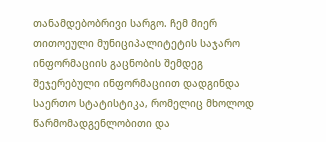თანამდებობრივი სარგო. ჩემ მიერ თითოეული მუნიციპალიტეტის საჯარო ინფორმაციის გაცნობის შემდეგ შეჯერებული ინფორმაციით დადგინდა საერთო სტატისტიკა, რომელიც მხოლოდ წარმომადგენლობითი და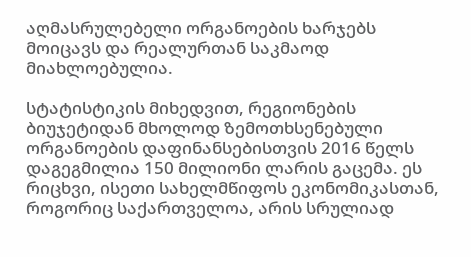აღმასრულებელი ორგანოების ხარჯებს მოიცავს და რეალურთან საკმაოდ მიახლოებულია.

სტატისტიკის მიხედვით, რეგიონების ბიუჯეტიდან მხოლოდ ზემოთხსენებული ორგანოების დაფინანსებისთვის 2016 წელს დაგეგმილია 150 მილიონი ლარის გაცემა. ეს რიცხვი, ისეთი სახელმწიფოს ეკონომიკასთან, როგორიც საქართველოა, არის სრულიად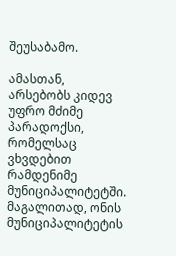შეუსაბამო.

ამასთან, არსებობს კიდევ უფრო მძიმე პარადოქსი, რომელსაც ვხვდებით რამდენიმე მუნიციპალიტეტში. მაგალითად, ონის მუნიციპალიტეტის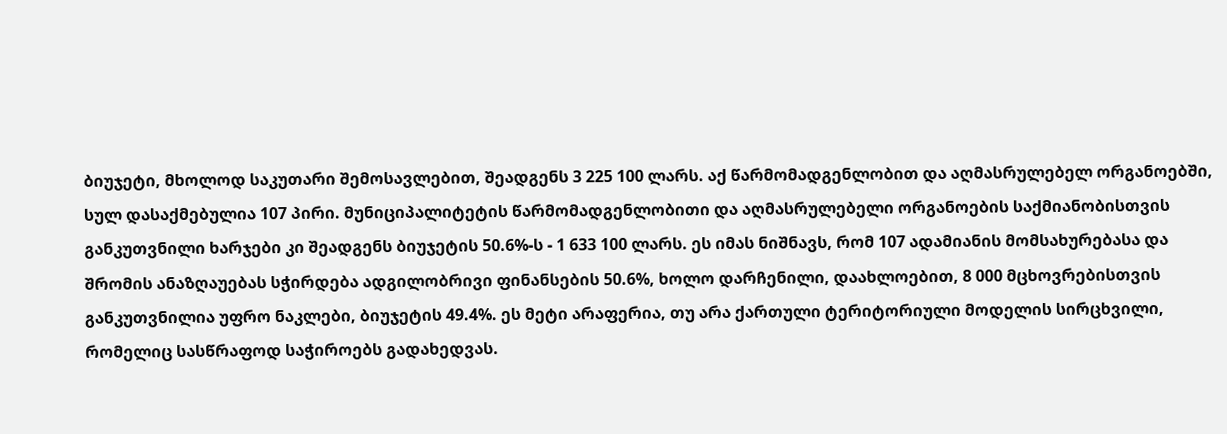ბიუჯეტი, მხოლოდ საკუთარი შემოსავლებით, შეადგენს 3 225 100 ლარს. აქ წარმომადგენლობით და აღმასრულებელ ორგანოებში, სულ დასაქმებულია 107 პირი. მუნიციპალიტეტის წარმომადგენლობითი და აღმასრულებელი ორგანოების საქმიანობისთვის განკუთვნილი ხარჯები კი შეადგენს ბიუჯეტის 50.6%-ს - 1 633 100 ლარს. ეს იმას ნიშნავს, რომ 107 ადამიანის მომსახურებასა და შრომის ანაზღაუებას სჭირდება ადგილობრივი ფინანსების 50.6%, ხოლო დარჩენილი, დაახლოებით, 8 000 მცხოვრებისთვის განკუთვნილია უფრო ნაკლები, ბიუჯეტის 49.4%. ეს მეტი არაფერია, თუ არა ქართული ტერიტორიული მოდელის სირცხვილი, რომელიც სასწრაფოდ საჭიროებს გადახედვას.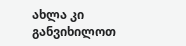ახლა კი განვიხილოთ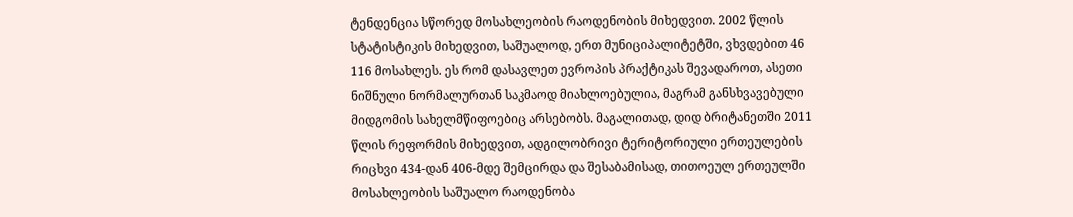ტენდენცია სწორედ მოსახლეობის რაოდენობის მიხედვით. 2002 წლის სტატისტიკის მიხედვით, საშუალოდ, ერთ მუნიციპალიტეტში, ვხვდებით 46 116 მოსახლეს. ეს რომ დასავლეთ ევროპის პრაქტიკას შევადაროთ, ასეთი ნიშნული ნორმალურთან საკმაოდ მიახლოებულია, მაგრამ განსხვავებული მიდგომის სახელმწიფოებიც არსებობს. მაგალითად, დიდ ბრიტანეთში 2011 წლის რეფორმის მიხედვით, ადგილობრივი ტერიტორიული ერთეულების რიცხვი 434-დან 406-მდე შემცირდა და შესაბამისად, თითოეულ ერთეულში მოსახლეობის საშუალო რაოდენობა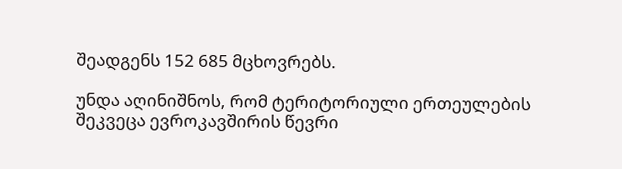შეადგენს 152 685 მცხოვრებს.

უნდა აღინიშნოს, რომ ტერიტორიული ერთეულების შეკვეცა ევროკავშირის წევრი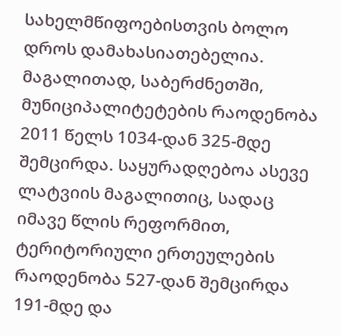სახელმწიფოებისთვის ბოლო დროს დამახასიათებელია. მაგალითად, საბერძნეთში, მუნიციპალიტეტების რაოდენობა 2011 წელს 1034-დან 325-მდე შემცირდა. საყურადღებოა ასევე ლატვიის მაგალითიც, სადაც იმავე წლის რეფორმით, ტერიტორიული ერთეულების რაოდენობა 527-დან შემცირდა 191-მდე და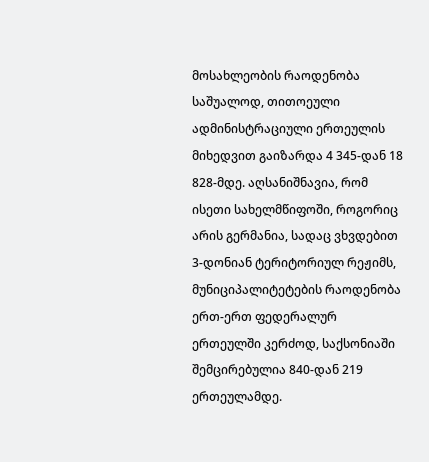მოსახლეობის რაოდენობა საშუალოდ, თითოეული ადმინისტრაციული ერთეულის მიხედვით გაიზარდა 4 345-დან 18 828-მდე. აღსანიშნავია, რომ ისეთი სახელმწიფოში, როგორიც არის გერმანია, სადაც ვხვდებით 3-დონიან ტერიტორიულ რეჟიმს, მუნიციპალიტეტების რაოდენობა ერთ-ერთ ფედერალურ ერთეულში კერძოდ, საქსონიაში შემცირებულია 840-დან 219 ერთეულამდე.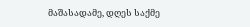მაშასადამე, დღეს საქმე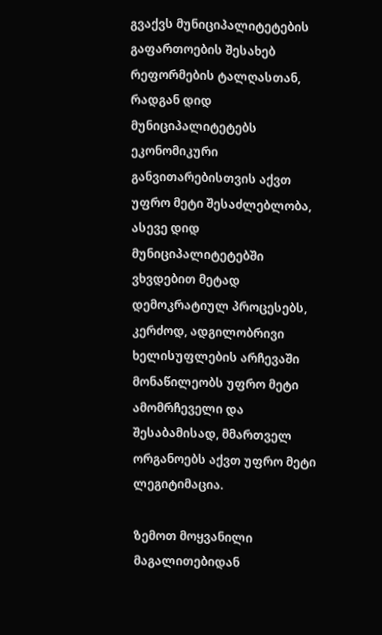გვაქვს მუნიციპალიტეტების გაფართოების შესახებ რეფორმების ტალღასთან, რადგან დიდ მუნიციპალიტეტებს ეკონომიკური განვითარებისთვის აქვთ უფრო მეტი შესაძლებლობა, ასევე დიდ მუნიციპალიტეტებში ვხვდებით მეტად დემოკრატიულ პროცესებს, კერძოდ, ადგილობრივი ხელისუფლების არჩევაში მონაწილეობს უფრო მეტი ამომრჩეველი და შესაბამისად, მმართველ ორგანოებს აქვთ უფრო მეტი ლეგიტიმაცია.

ზემოთ მოყვანილი მაგალითებიდან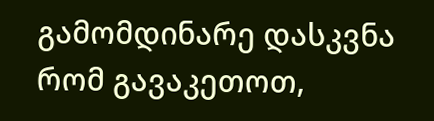გამომდინარე დასკვნა რომ გავაკეთოთ,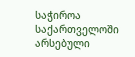საჭიროა საქართველოში არსებული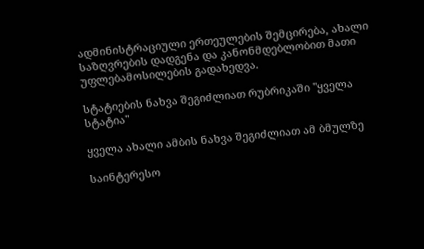ადმინისტრაციული ერთეულების შემცირება, ახალი საზღვრების დადგენა და კანონმდებლობით მათი უფლებამოსილების გადახედვა.

სტატიების ნახვა შეგიძლიათ რუბრიკაში "ყველა სტატია"

ყველა ახალი ამბის ნახვა შეგიძლიათ ამ ბმულზე

საინტერესო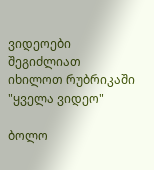ვიდეოები შეგიძლიათ იხილოთ რუბრიკაში "ყველა ვიდეო"

ბოლო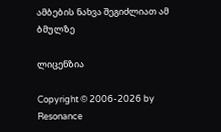ამბების ნახვა შეგიძლიათ ამ ბმულზე

ლიცენზია

Copyright © 2006-2026 by Resonance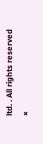ltd. . All rights reserved
×